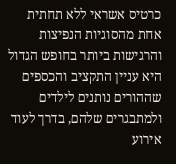כרטיס אשראי ללא תחתית
אחת מהסוגיות הנפיצות והרגישות ביותר בחופש הגדול היא עניין התקציב והכספים שההורים נותנים לילדים ולמתבגרים שלהם, בדרך לעוד אירוע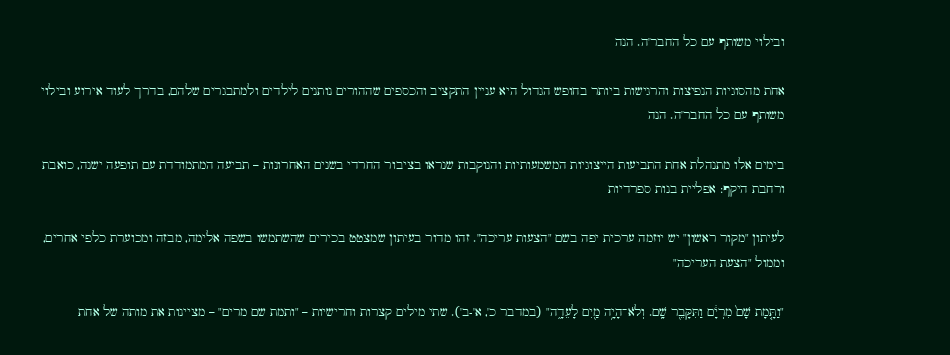ובילוי משותף עם כל החבר'ה. הנה

אחת מהסוגיות הנפיצות והרגישות ביותר בחופש הגדול היא עניין התקציב והכספים שההורים נותנים לילדים ולמתבגרים שלהם, בדרך לעוד אירוע ובילוי משותף עם כל החבר'ה. הנה

בימים אלו מתנהלת אחת התביעות הייצוגיות המשמעותיות והנוקבות שנראו בציבור החרדי בשנים האחרונות – תביעה המתמודדת עם תופעה ישנה, כואבת ורחבת היקף: אפליית בנות ספרדיות

לעיתון "מקור ראשון" יש יוזמה ערכית יפה בשם "הצעות עריכה". זהו מדור בעיתון שמצטט בכירים שהשתמשו בשפה אלימה, מבזה ומכוערת כלפי אחרים, וממול "הצעת העריכה"

"וַתָּ֤מָת שָׁם֙ מִרְיָ֔ם וַתִּקָּבֵ֖ר שָֽׁם. וְלֹא־הָיָ֥ה מַ֖יִם לָעֵדָ֑ה" (במדבר כ', א'-ב'). שתי מילים קצרות וחרישיות – "ותמת שם מרים" – מציינות את מותה של אחת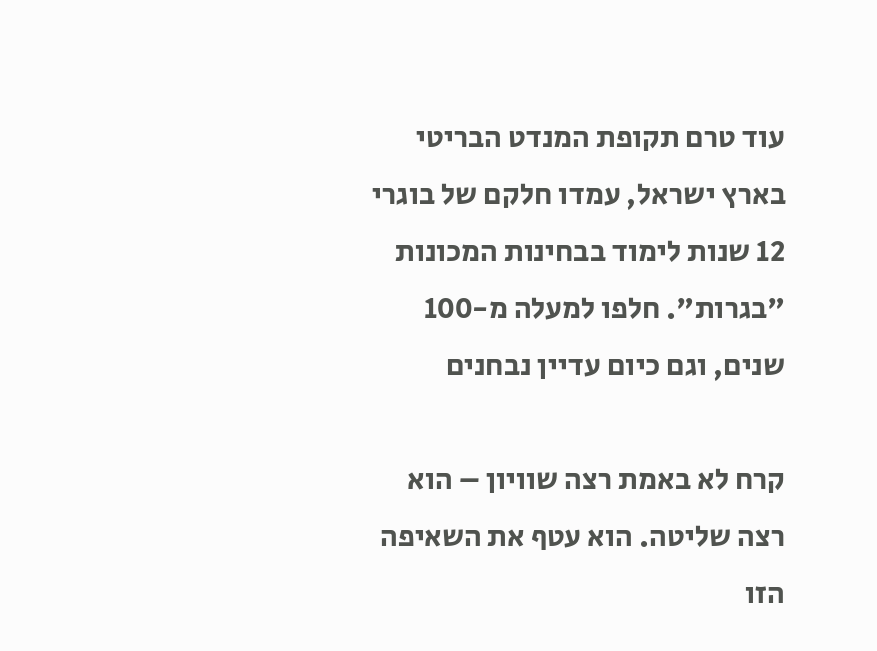עוד טרם תקופת המנדט הבריטי בארץ ישראל, עמדו חלקם של בוגרי 12 שנות לימוד בבחינות המכונות "בגרות". חלפו למעלה מ-100 שנים, וגם כיום עדיין נבחנים

קרח לא באמת רצה שוויון – הוא רצה שליטה. הוא עטף את השאיפה הזו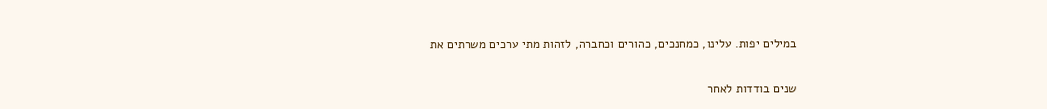במילים יפות. עלינו, כמחנכים, כהורים וכחברה, לזהות מתי ערכים משרתים את

שנים בודדות לאחר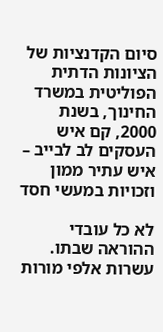סיום הקדנציות של הציונות הדתית הפוליטית במשרד החינוך, בשנת 2000, קם איש העסקים לב לבייב – איש עתיר ממון וזכויות במעשי חסד

לא כל עובדי ההוראה שבתו. עשרות אלפי מורות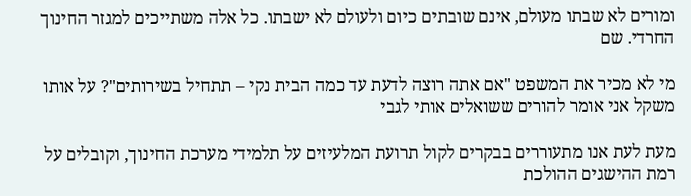ומורים לא שבתו מעולם, אינם שובתים כיום ולעולם לא ישבתו. כל אלה משתייכים למגזר החינוך החרדי. שם

מי לא מכיר את המשפט "אם אתה רוצה לדעת עד כמה הבית נקי – תתחיל בשירותים"? על אותו משקל אני אומר להורים ששואלים אותי לגבי

מעת לעת אנו מתעוררים בבקרים לקול תרועת המלעיזים על תלמידי מערכת החינוך, וקובלים על רמת ההישגים ההולכת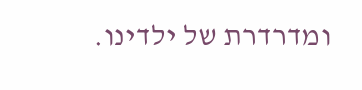ומדרדרת של ילדינו.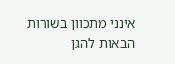אינני מתכוון בשורות הבאות להגן